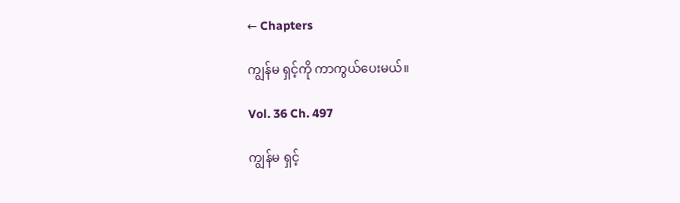← Chapters

ကျွန်မ ရှင့်ကို ကာကွယ်ပေးမယ်။

Vol. 36 Ch. 497

ကျွန်မ ရှင့်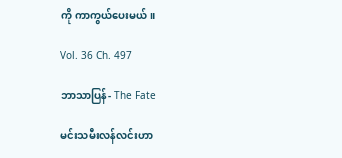ကို ကာကွယ်ပေးမယ်။

Vol. 36 Ch. 497

ဘာသာပြန်- The Fate

မင်းသမီးလန်လင်းဟာ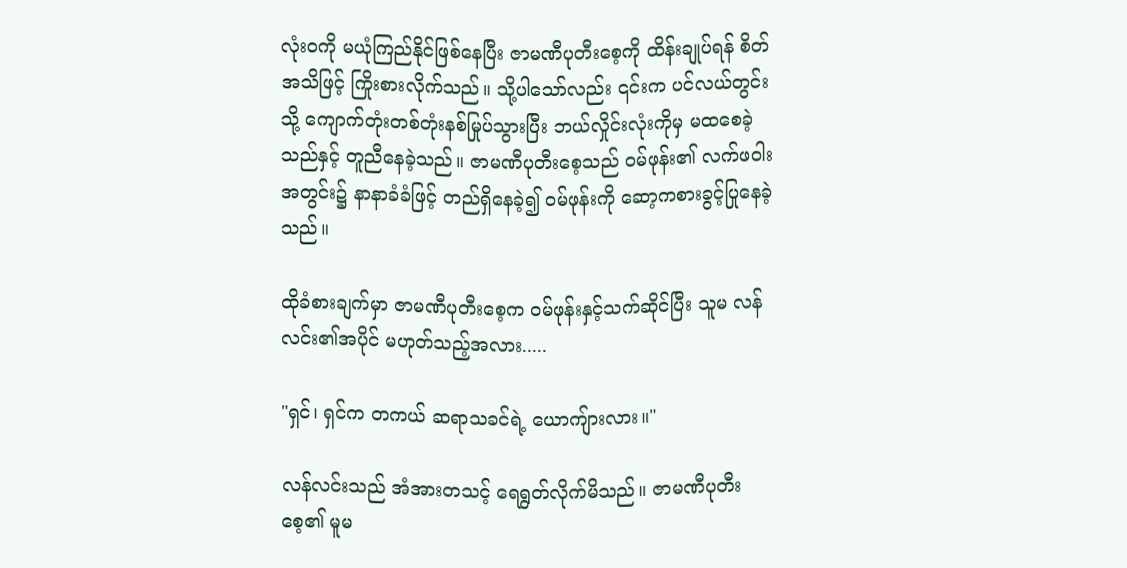လုံးဝကို မယုံကြည်နိုင်ဖြစ်နေပြီး ဇာမဏီပုတီးစေ့ကို ထိန်းချုပ်ရန် စိတ်အသိဖြင့် ကြိုးစားလိုက်သည်။ သို့ပါသော်လည်း ၎င်းက ပင်လယ်တွင်းသို့ ကျောက်တုံးတစ်တုံးနစ်မြုပ်သွားပြီး ဘယ်လှိုင်းလုံးကိုမှ မထစေခဲ့သည်နှင့် တူညီနေခဲ့သည်။ ဇာမဏီပုတီးစေ့သည် ဝမ်ဖုန်း၏ လက်ဖဝါးအတွင်း၌ နာနာခံခံဖြင့် တည်ရှိနေခဲ့၍ ဝမ်ဖုန်းကို ဆော့ကစားခွင့်ပြုနေခဲ့သည်။

ထိုခံစားချက်မှာ ဇာမဏီပုတီးစေ့က ဝမ်ဖုန်းနှင့်သက်ဆိုင်ပြီး သူမ လန်လင်း၏အပိုင် မဟုတ်သည့်အလား.....

"ရှင်၊ ရှင်က တကယ် ဆရာသခင်ရဲ့ ယောကျ်ားလား။"

လန်လင်းသည် အံအားတသင့် ရေရွတ်လိုက်မိသည်။ ဇာမဏီပုတီးစေ့၏ မူမ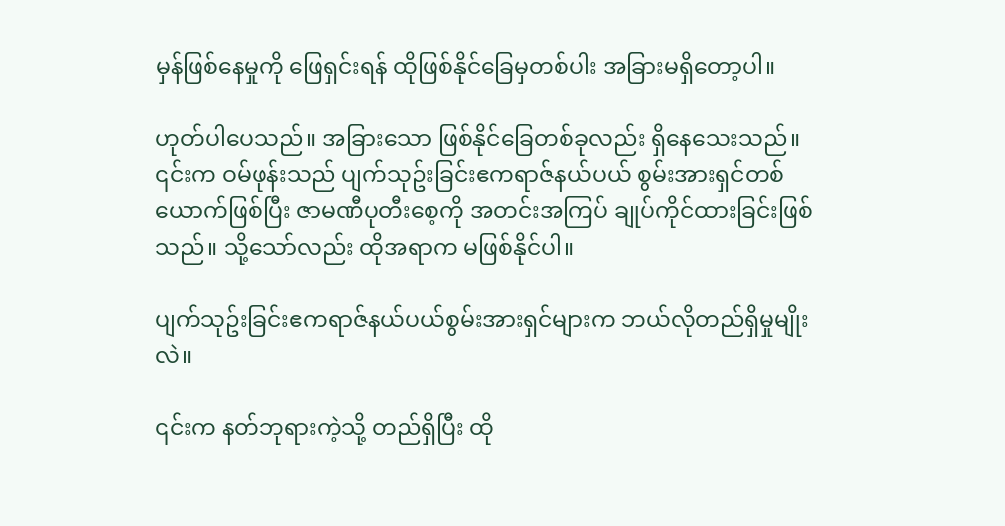မှန်ဖြစ်နေမှုကို ဖြေရှင်းရန် ထိုဖြစ်နိုင်ခြေမှတစ်ပါး အခြားမရှိတော့ပါ။

ဟုတ်ပါပေသည်။ အခြားသော ဖြစ်နိုင်ခြေတစ်ခုလည်း ရှိနေသေးသည်။ ၎င်းက ဝမ်ဖုန်းသည် ပျက်သုဥ်းခြင်းဧကရာဇ်နယ်ပယ် စွမ်းအားရှင်တစ်ယောက်ဖြစ်ပြီး ဇာမဏီပုတီးစေ့ကို အတင်းအကြပ် ချုပ်ကိုင်ထားခြင်းဖြစ်သည်။ သို့သော်လည်း ထိုအရာက မဖြစ်နိုင်ပါ။

ပျက်သုဥ်းခြင်းဧကရာဇ်နယ်ပယ်စွမ်းအားရှင်များက ဘယ်လိုတည်ရှိမှုမျိုးလဲ။

၎င်းက နတ်ဘုရားကဲ့သို့ တည်ရှိပြီး ထို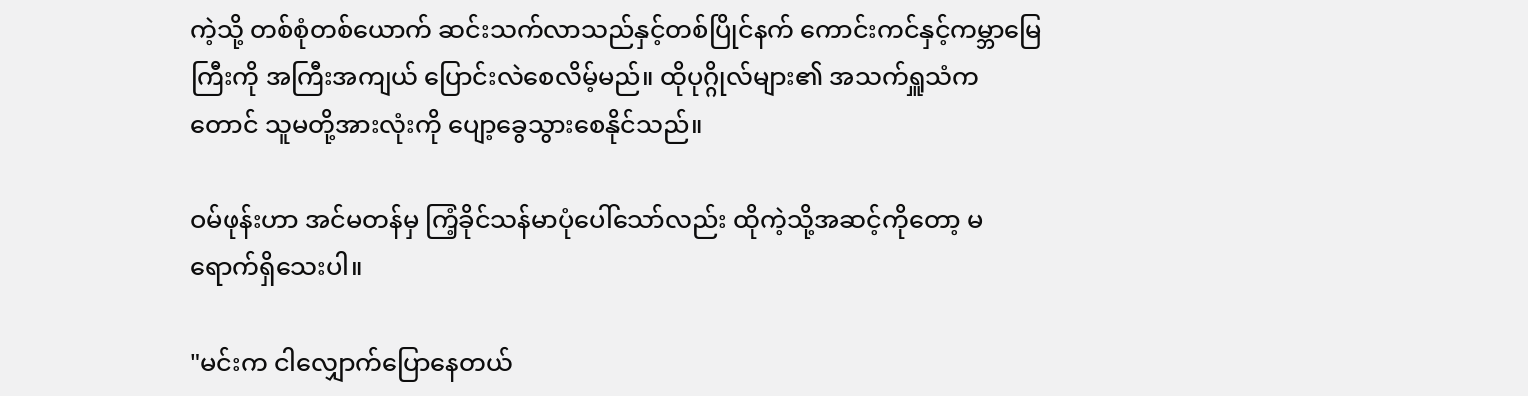ကဲ့သို့ တစ်စုံတစ်ယောက် ဆင်းသက်လာသည်နှင့်တစ်ပြိုင်နက် ကောင်းကင်နှင့်ကမ္ဘာမြေကြီးကို အကြီးအကျယ် ပြောင်းလဲစေလိမ့်မည်။ ထိုပုဂ္ဂိုလ်များ၏ အသက်ရှူသံကတောင် သူမတို့အားလုံးကို ပျော့ခွေသွားစေနိုင်သည်။

ဝမ်ဖုန်းဟာ အင်မတန်မှ ကြံ့ခိုင်သန်မာပုံပေါ်သော်လည်း ထိုကဲ့သို့အဆင့်ကိုတော့ မရောက်ရှိသေးပါ။

"မင်းက ငါလျှောက်ပြောနေတယ်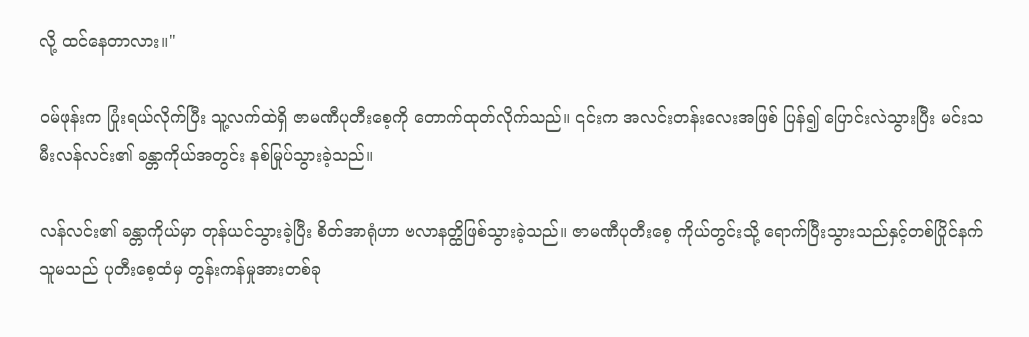လို့ ထင်နေတာလား။"

ဝမ်ဖုန်းက ပြုံးရယ်လိုက်ပြီး သူ့လက်ထဲရှိ ဇာမဏီပုတီးစေ့ကို တောက်ထုတ်လိုက်သည်။ ၎င်းက အလင်းတန်းလေးအဖြစ် ပြန်၍ ပြောင်းလဲသွားပြီး မင်းသမီးလန်လင်း၏ ခန္တာကိုယ်အတွင်း နစ်မြုပ်သွားခဲ့သည်။

လန်လင်း၏ ခန္တာကိုယ်မှာ တုန်ယင်သွားခဲ့ပြီး စိတ်အာရုံဟာ ဗလာနတ္ထိဖြစ်သွားခဲ့သည်။ ဇာမဏီပုတီးစေ့ ကိုယ်တွင်းသို့ ရောက်ပြီးသွားသည်နှင့်တစ်ပြိုင်နက် သူမသည် ပုတီးစေ့ထံမှ တွန်းကန်မှုအားတစ်ခု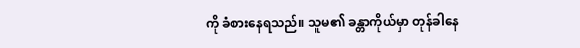ကို ခံစားနေရသည်။ သူမ၏ ခန္တာကိုယ်မှာ တုန်ခါနေ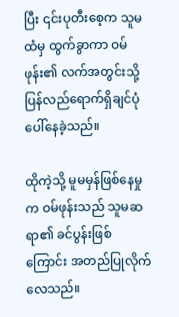ပြီး ၎င်းပုတီးစေ့က သူမထံမှ ထွက်ခွာကာ ဝမ်ဖုန်း၏ လက်အတွင်းသို့ ပြန်လည်ရောက်ရှိချင်ပုံ ပေါ်နေခဲ့သည်။

ထိုကဲ့သို့ မူမမှန်ဖြစ်နေမှုက ဝမ်ဖုန်းသည် သူမဆရာ၏ ခင်ပွန်းဖြစ်ကြောင်း အတည်ပြုလိုက်လေသည်။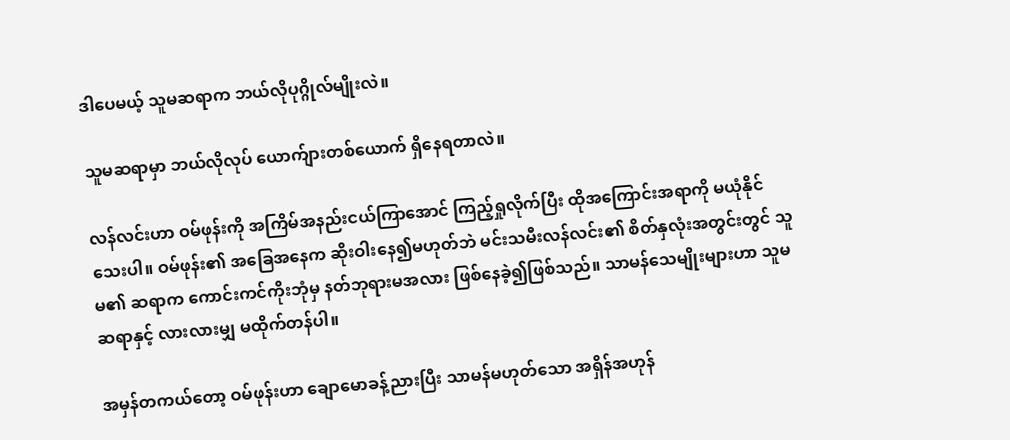ဒါပေမယ့် သူမဆရာက ဘယ်လိုပုဂ္ဂိုလ်မျိုးလဲ။

သူမဆရာမှာ ဘယ်လိုလုပ် ယောက်ျားတစ်ယောက် ရှိနေရတာလဲ။

လန်လင်းဟာ ဝမ်ဖုန်းကို အကြိမ်အနည်းငယ်ကြာအောင် ကြည့်ရှုလိုက်ပြီး ထိုအကြောင်းအရာကို မယုံနိုင်သေးပါ။ ဝမ်ဖုန်း၏ အခြေအနေက ဆိုးဝါးနေ၍မဟုတ်ဘဲ မင်းသမီးလန်လင်း၏ စိတ်နှလုံးအတွင်းတွင် သူမ၏ ဆရာက ကောင်းကင်ကိုးဘုံမှ နတ်ဘုရားမအလား ဖြစ်နေခဲ့၍ဖြစ်သည်။ သာမန်သေမျိုးများဟာ သူမဆရာနှင့် လားလားမျှ မထိုက်တန်ပါ။

အမှန်တကယ်တော့ ဝမ်ဖုန်းဟာ ချောမောခန့်ညားပြီး သာမန်မဟုတ်သော အရှိန်အဟုန်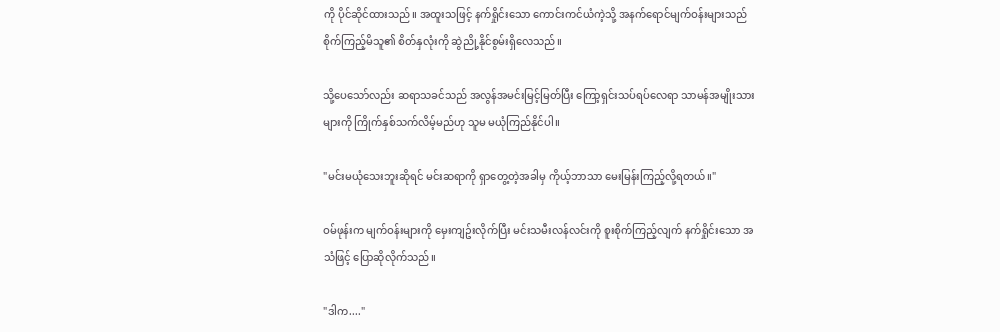ကို ပိုင်ဆိုင်ထားသည်။ အထူးသဖြင့် နက်ရှိုင်းသော ကောင်းကင်ယံကဲ့သို့ အနက်ရောင်မျက်ဝန်းများသည် စိုက်ကြည့်မိသူ၏ စိတ်နှလုံးကို ဆွဲညို့နိုင်စွမ်းရှိလေသည်။

သို့ပေသော်လည်း ဆရာသခင်သည် အလွန်အမင်းမြင့်မြတ်ပြီး ကြော့ရှင်းသပ်ရပ်လေရာ သာမန်အမျိုးသားများကို ကြိုက်နှစ်သက်လိမ့်မည်ဟု သူမ မယုံကြည်နိုင်ပါ။

"မင်းမယုံသေးဘူးဆိုရင် မင်းဆရာကို ရှာတွေ့တဲ့အခါမှ ကိုယ့်ဘာသာ မေးမြန်းကြည့်လို့ရတယ်။"

ဝမ်ဖုန်းက မျက်ဝန်းများကို မှေးကျဥ်းလိုက်ပြီး မင်းသမီးလန်လင်းကို စူးစိုက်ကြည့်လျက် နက်ရှိုင်းသော အသံဖြင့် ပြောဆိုလိုက်သည်။

"ဒါက...."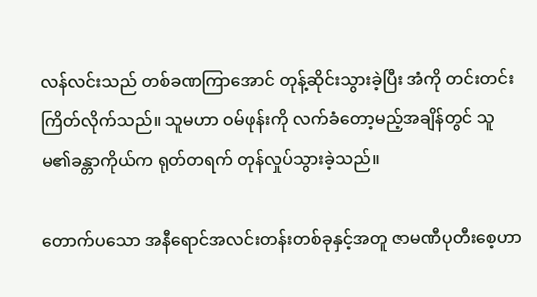လန်လင်းသည် တစ်ခဏကြာအောင် တုန့်ဆိုင်းသွားခဲ့ပြီး အံကို တင်းတင်းကြိတ်လိုက်သည်။ သူမဟာ ဝမ်ဖုန်းကို လက်ခံတော့မည့်အချိန်တွင် သူမ၏ခန္တာကိုယ်က ရုတ်တရက် တုန်လှုပ်သွားခဲ့သည်။

တောက်ပသော အနီရောင်အလင်းတန်းတစ်ခုနှင့်အတူ ဇာမဏီပုတီးစေ့ဟာ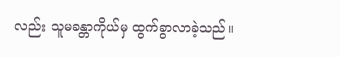လည်း သူမခန္တာကိုယ်မှ ထွက်ခွာလာခဲ့သည်။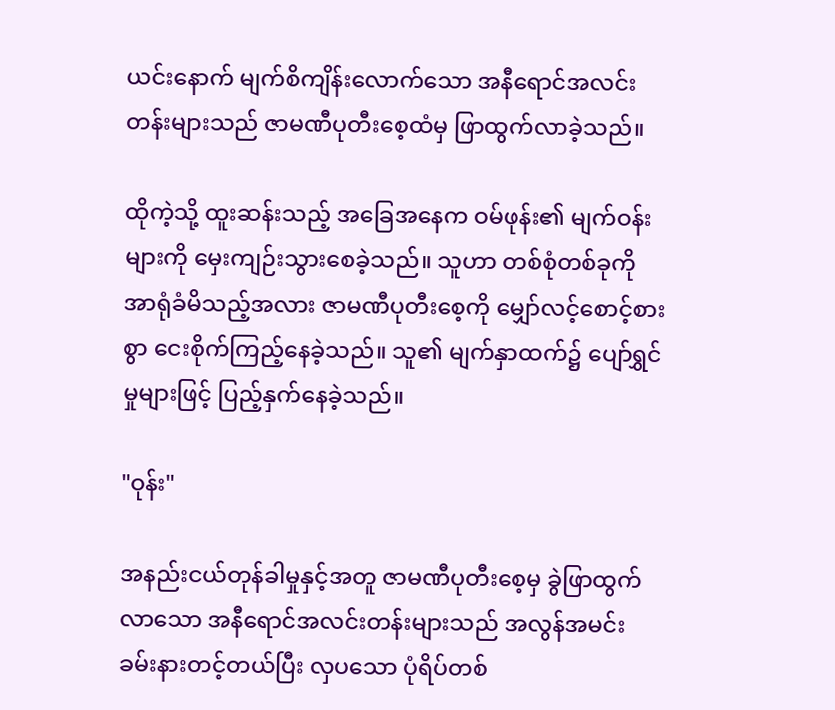ယင်းနောက် မျက်စိကျိန်းလောက်သော အနီရောင်အလင်းတန်းများသည် ဇာမဏီပုတီးစေ့ထံမှ ဖြာထွက်လာခဲ့သည်။

ထိုကဲ့သို့ ထူးဆန်းသည့် အခြေအနေက ဝမ်ဖုန်း၏ မျက်ဝန်းများကို မှေးကျဉ်းသွားစေခဲ့သည်။ သူဟာ တစ်စုံတစ်ခုကို အာရုံခံမိသည့်အလား ဇာမဏီပုတီးစေ့ကို မျှော်လင့်စောင့်စားစွာ ငေးစိုက်ကြည့်နေခဲ့သည်။ သူ၏ မျက်နှာထက်၌ ပျော်ရွှင်မှုများဖြင့် ပြည့်နှက်နေခဲ့သည်။

"ဝုန်း"

အနည်းငယ်တုန်ခါမှုနှင့်အတူ ဇာမဏီပုတီးစေ့မှ ခွဲဖြာထွက်လာသော အနီရောင်အလင်းတန်းများသည် အလွန်အမင်း ခမ်းနားတင့်တယ်ပြီး လှပသော ပုံရိပ်တစ်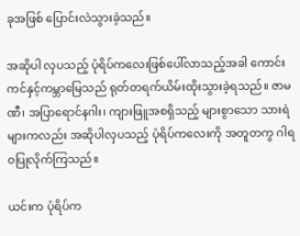ခုအဖြစ် ပြောင်းလဲသွားခဲ့သည်။

အဆိုပါ လှပသည့် ပုံရိပ်ကလေးဖြစ်ပေါ်လာသည့်အခါ ကောင်းကင်နှင့်ကမ္ဘာမြေသည် ရုတ်တရက်ယိမ်းထိုးသွားခဲ့ရသည်။ ဇာမဏီ၊ အပြာရောင်နဂါး၊ ကျားဖြူအစရှိသည့် များစွာသော သားရဲများကလည်း အဆိုပါလှပသည့် ပုံရိပ်ကလေးကို အတူတကွ ဂါရဝပြုလိုက်ကြသည်။

ယင်းက ပုံရိပ်က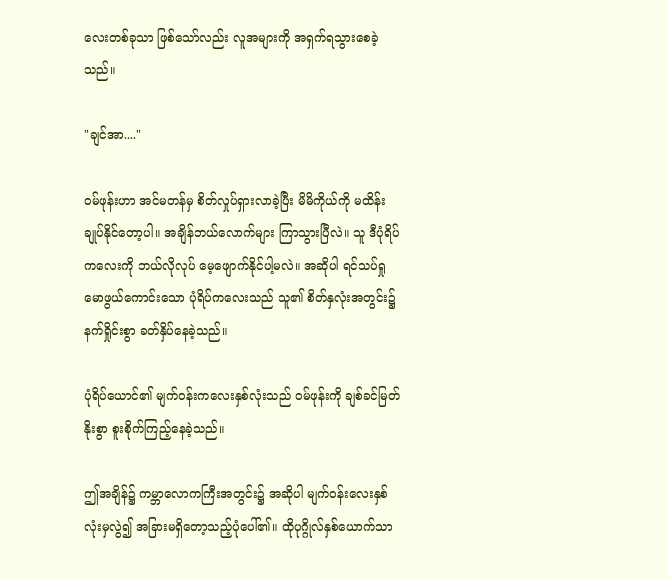လေးတစ်ခုသာ ဖြစ်သော်လည်း လူအများကို အရှက်ရသွားစေခဲ့သည်။

"ချင်အာ...."

ဝမ်ဖုန်းဟာ အင်မတန်မှ စိတ်လှုပ်ရှားလာခဲ့ပြီး မိမိကိုယ်ကို မထိန်းချုပ်နိုင်တော့ပါ။ အချိန်ဘယ်လောက်များ ကြာသွားပြီလဲ။ သူ ဒီပုံရိပ်ကလေးကို ဘယ်လိုလုပ် မေ့ဖျောက်နိုင်ပါ့မလဲ။ အဆိုပါ ရင်သပ်ရှုမောဖွယ်ကောင်းသော ပုံရိပ်ကလေးသည် သူ၏ စိတ်နှလုံးအတွင်း၌ နက်ရှိုင်းစွာ ခတ်နှိပ်နေခဲ့သည်။

ပုံရိပ်ယောင်၏ မျက်ဝန်းကလေးနှစ်လုံးသည် ဝမ်ဖုန်းကို ချစ်ခင်မြတ်နိုးစွာ စူးစိုက်ကြည့်နေခဲ့သည်။

ဤအချိန်၌ ကမ္ဘာလောကကြီးအတွင်း၌ အဆိုပါ မျက်ဝန်းလေးနှစ်လုံးမှလွဲ၍ အခြားမရှိတော့သည့်ပုံပေါ်၏။ ထိုပုဂ္ဂိုလ်နှစ်ယောက်သာ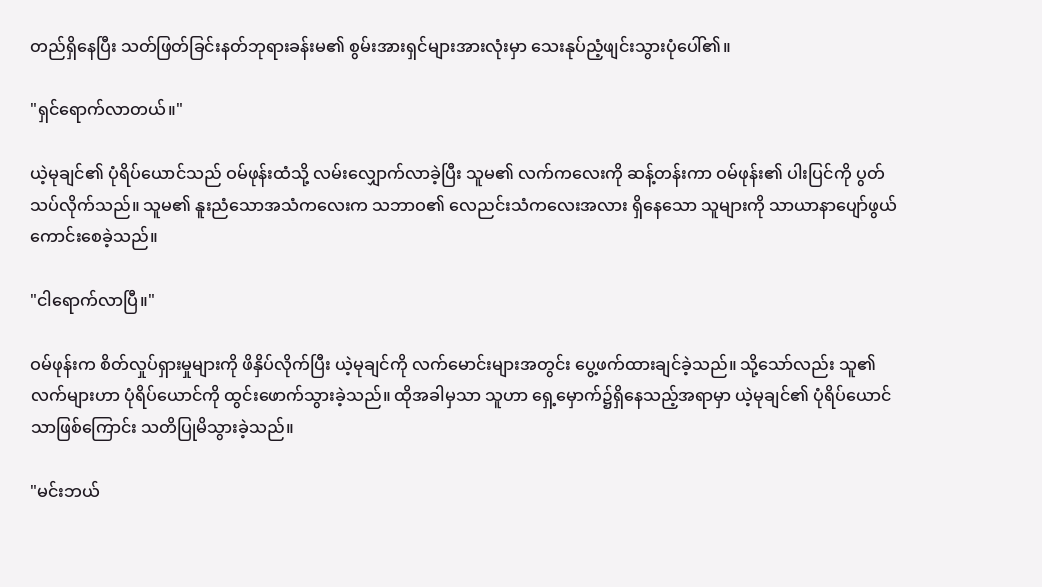တည်ရှိနေပြီး သတ်ဖြတ်ခြင်းနတ်ဘုရားခန်းမ၏ စွမ်းအားရှင်များအားလုံးမှာ သေးနုပ်ညံ့ဖျင်းသွားပုံပေါ်၏။

"ရှင်ရောက်လာတယ်။"

ယဲ့မုချင်၏ ပုံရိပ်ယောင်သည် ဝမ်ဖုန်းထံသို့ လမ်းလျှောက်လာခဲ့ပြီး သူမ၏ လက်ကလေးကို ဆန့်တန်းကာ ဝမ်ဖုန်း၏ ပါးပြင်ကို ပွတ်သပ်လိုက်သည်။ သူမ၏ နူးညံသောအသံကလေးက သဘာဝ၏ လေညင်းသံကလေးအလား ရှိနေသော သူများကို သာယာနာပျော်ဖွယ် ကောင်းစေခဲ့သည်။

"ငါရောက်လာပြီ။"

ဝမ်ဖုန်းက စိတ်လှုပ်ရှားမှုများကို ဖိနှိပ်လိုက်ပြီး ယဲ့မုချင်ကို လက်မောင်းများအတွင်း ပွေ့ဖက်ထားချင်ခဲ့သည်။ သို့သော်လည်း သူ၏လက်များဟာ ပုံရိပ်ယောင်ကို ထွင်းဖောက်သွားခဲ့သည်။ ထိုအခါမှသာ သူဟာ ရှေ့မှောက်၌ရှိနေသည့်အရာမှာ ယဲ့မုချင်၏ ပုံရိပ်ယောင်သာဖြစ်ကြောင်း သတိပြုမိသွားခဲ့သည်။

"မင်းဘယ်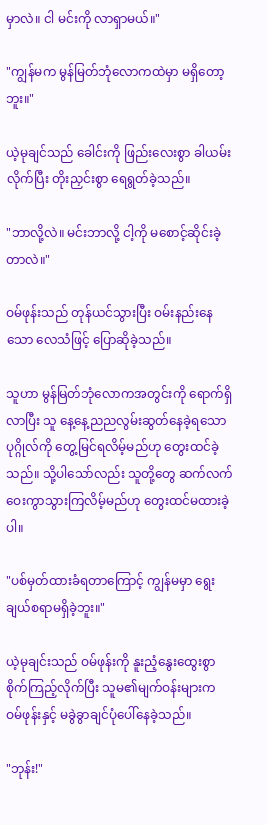မှာလဲ။ ငါ မင်းကို လာရှာမယ်။"

"ကျွန်မက မွန်မြတ်ဘုံလောကထဲမှာ မရှိတော့ဘူး။"

ယဲ့မုချင်သည် ခေါင်းကို ဖြည်းလေးစွာ ခါယမ်းလိုက်ပြီး တိုးညှင်းစွာ ရေရွတ်ခဲ့သည်။

"ဘာလို့လဲ။ မင်းဘာလို့ ငါ့ကို မစောင့်ဆိုင်းခဲ့တာလဲ။"

ဝမ်ဖုန်းသည် တုန်ယင်သွားပြီး ဝမ်းနည်းနေသော လေသံဖြင့် ပြောဆိုခဲ့သည်။

သူဟာ မွန်မြတ်ဘုံလောကအတွင်းကို ရောက်ရှိလာပြီး သူ နေ့နေ့ညညလွမ်းဆွတ်နေခဲ့ရသော ပုဂ္ဂိုလ်ကို တွေ့မြင်ရလိမ့်မည်ဟု တွေးထင်ခဲ့သည်။ သို့ပါသော်လည်း သူတို့တွေ ဆက်လက်ဝေးကွာသွားကြလိမ့်မည်ဟု တွေးထင်မထားခဲ့ပါ။

"ပစ်မှတ်ထားခံရတာကြောင့် ကျွန်မမှာ ရွေးချယ်စရာမရှိခဲ့ဘူး။"

ယဲ့မုချင်းသည် ဝမ်ဖုန်းကို နူးညံ့နွေးထွေးစွာစိုက်ကြည့်လိုက်ပြီး သူမ၏မျက်ဝန်းများက ဝမ်ဖုန်းနှင့် မခွဲခွာချင်ပုံပေါ်နေခဲ့သည်။

"ဘုန်း!"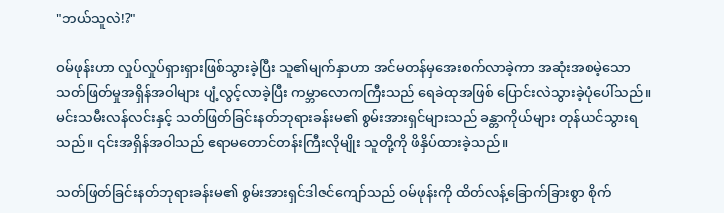"ဘယ်သူလဲ!?"

ဝမ်ဖုန်းဟာ လှုပ်လှုပ်ရှားရှားဖြစ်သွားခဲ့ပြီး သူ၏မျက်နှာဟာ အင်မတန်မှအေးစက်လာခဲ့ကာ အဆုံးအစမဲ့သော သတ်ဖြတ်မှုအရှိန်အဝါများ ပျံ့လွင့်လာခဲ့ပြီး ကမ္ဘာလောကကြီးသည် ရေခဲထုအဖြစ် ပြောင်းလဲသွားခဲ့ပုံပေါ်သည်။ မင်းသမီးလန်လင်းနှင့် သတ်ဖြတ်ခြင်းနတ်ဘုရားခန်းမ၏ စွမ်းအားရှင်များသည် ခန္တာကိုယ်များ တုန်ယင်သွားရသည်။ ၎င်းအရှိန်အဝါသည် ဧရာမတောင်တန်းကြီးလိုမျိုး သူတို့ကို ဖိနှိပ်ထားခဲ့သည်။

သတ်ဖြတ်ခြင်းနတ်ဘုရားခန်းမ၏ စွမ်းအားရှင်ဒါဇင်ကျော်သည် ဝမ်ဖုန်းကို ထိတ်လန့်ခြောက်ခြားစွာ စိုက်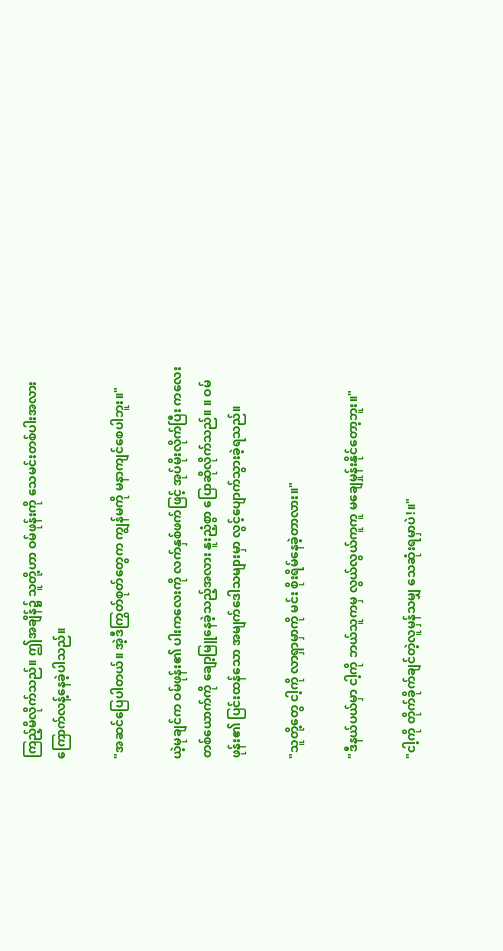ကြည့်မိလိုက်သည်။ ဤအချိန်၌ သူတို့ဟာ ဝမ်ဖုန်းကို သေမင်းတစ်ပါးအလား ကြောက်လန့်နေခဲ့ပါသည်။

"အဆင်ပြေပါတယ်။ အဲ့ဒီကြွတ်စုတ်တွေက ကျွန်မကို မနာကျင်စေပါဘူး။"

ယဲ့မုချင်က ဝမ်ဖုန်း၏ ပါးကလေးကို လက်နှစ်ဖက်ဖြင့် အုပ်မိုးလိုက်ပြီး ကလေးတစ်ယောက်ကို ချော့မြူနေခဲ့သည့်အလား နူးညံ့စွာ ပြောဆိုလိုက်သည်။ ။ ဝမ်ဖုန်း၏ ပြင်းထန်သော အမျက်ဒေါသများမှာ လွင့်ပျောက်သွားခဲ့ရသည်။

"သူတို့တွေ ငါ့ကို လာရှာမှာကို မင်း စိုးရိမ်နေခဲ့တာလား။"

"ဒီနယ်ပယ်မှာ ငါ့ကို ဘယ်သူကမှ လွယ်လွယ်ကူကူ မချေမှုန်းနိုင်တော့ဘူး။"

"ငါ့ကို တိုက်ခိုက်ချင်တဲ့လူမှန်သမျှ သေဆုံးရမှာပဲ!။"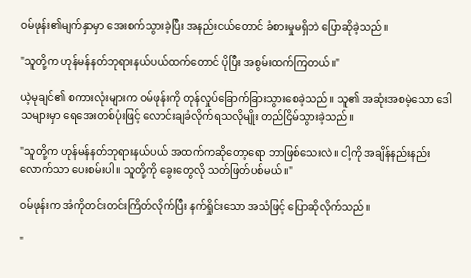ဝမ်ဖုန်း၏မျက်နှာမှာ အေးစက်သွားခဲ့ပြီး အနည်းငယ်တောင် ခံစားမှုမရှိဘဲ ပြောဆိုခဲ့သည်။

"သူတို့က ဟုန်မန်နတ်ဘုရားနယ်ပယ်ထက်တောင် ပိုပြီး အစွမ်းထက်ကြတယ်။"

ယဲ့မုချင်၏ စကားလုံးများက ဝမ်ဖုန်းကို တုန်လှုပ်ခြောက်ခြားသွားစေခဲ့သည်။ သူ၏ အဆုံးအစမဲ့သော ဒေါသများမှာ ရေအေးတစ်ပုံးဖြင့် လောင်းချခံလိုက်ရသလိုမျိုး တည်ငြိမ်သွားခဲ့သည်။

"သူတို့က ဟုန်မန်နတ်ဘုရားနယ်ပယ် အထက်ကဆိုတော့ရော ဘာဖြစ်သေးလဲ။ ငါ့ကို အချိန်နည်းနည်းလောက်သာ ပေးစမ်းပါ။ သူတို့ကို ခွေးတွေလို သတ်ဖြတ်ပစ်မယ်။"

ဝမ်ဖုန်းက အံကိုတင်းတင်းကြိတ်လိုက်ပြီး နက်ရှိုင်းသော အသံဖြင့် ပြောဆိုလိုက်သည်။

"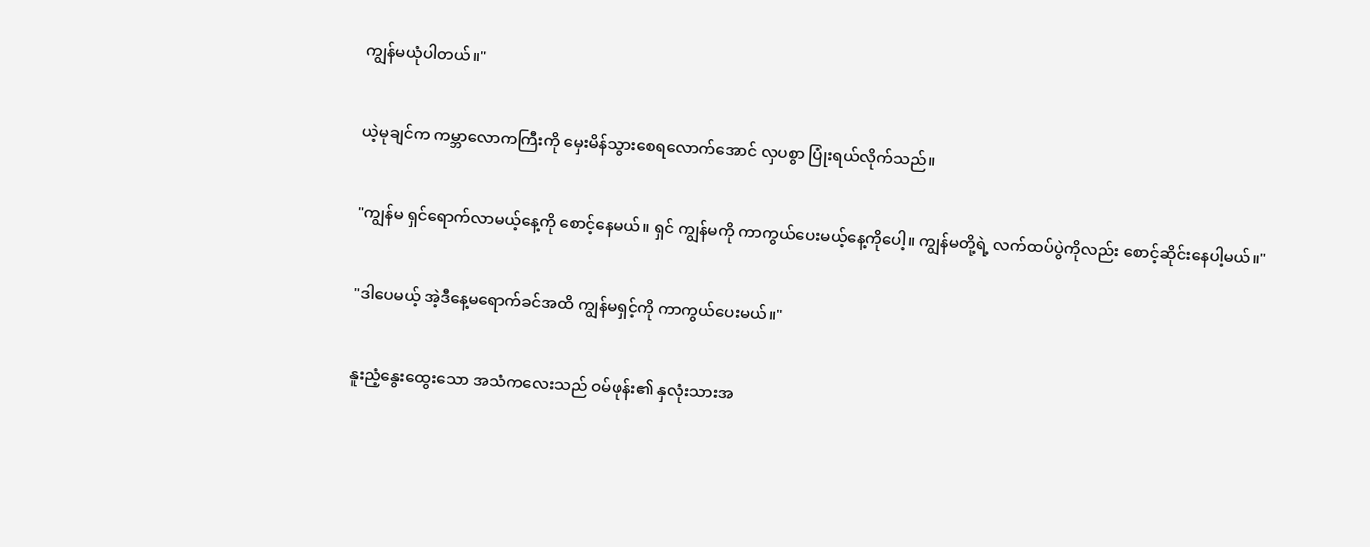ကျွန်မယုံပါတယ်။"

ယဲ့မုချင်က ကမ္ဘာလောကကြီးကို မှေးမိန်သွားစေရလောက်အောင် လှပစွာ ပြုံးရယ်လိုက်သည်။

"ကျွန်မ ရှင်ရောက်လာမယ့်နေ့ကို စောင့်နေမယ်။ ရှင် ကျွန်မကို ကာကွယ်ပေးမယ့်နေ့ကိုပေါ့။ ကျွန်မတို့ရဲ့ လက်ထပ်ပွဲကိုလည်း စောင့်ဆိုင်းနေပါ့မယ်။"

"ဒါပေမယ့် အဲ့ဒီနေ့မရောက်ခင်အထိ ကျွန်မရှင့်ကို ကာကွယ်ပေးမယ်။"

နူးညံ့နွေးထွေးသော အသံကလေးသည် ဝမ်ဖုန်း၏ နှလုံးသားအ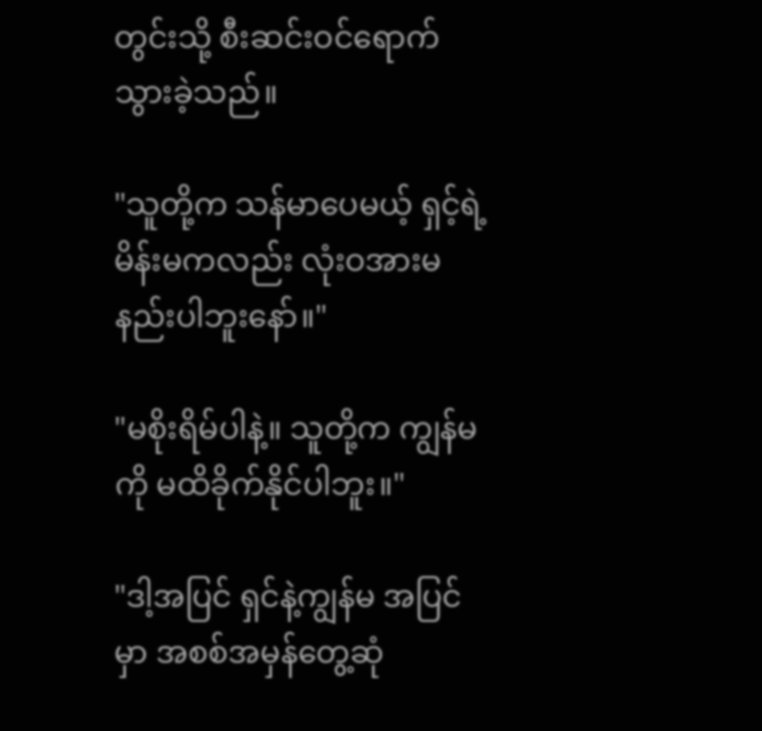တွင်းသို့ စီးဆင်းဝင်ရောက်သွားခဲ့သည်။

"သူတို့က သန်မာပေမယ့် ရှင့်ရဲ့မိန်းမကလည်း လုံးဝအားမနည်းပါဘူးနော်။"

"မစိုးရိမ်ပါနဲ့။ သူတို့က ကျွန်မကို မထိခိုက်နိုင်ပါဘူး။"

"ဒါ့အပြင် ရှင်နဲ့ကျွန်မ အပြင်မှာ အစစ်အမှန်တွေ့ဆုံ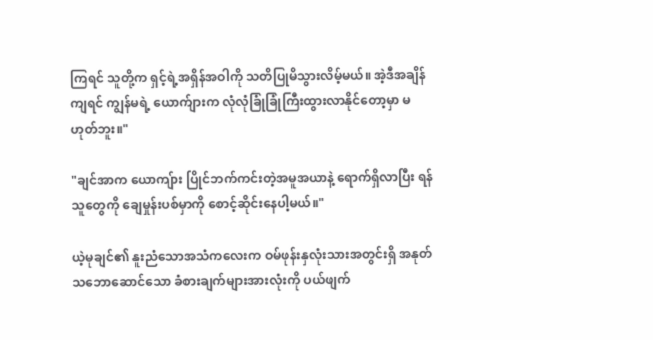ကြရင် သူတို့က ရှင့်ရဲ့အရှိန်အဝါကို သတိပြုမိသွားလိမ့်မယ်။ အဲ့ဒီအချိန်ကျရင် ကျွန်မရဲ့ ယောက်ျားက လုံလုံခြုံခြုံကြီးထွားလာနိုင်တော့မှာ မဟုတ်ဘူး။"

"ချင်အာက ယောကျ်ား ပြိုင်ဘက်ကင်းတဲ့အမူအယာနဲ့ ရောက်ရှိလာပြီး ရန်သူတွေကို ချေမှုန်းပစ်မှာကို စောင့်ဆိုင်းနေပါ့မယ်။"

ယဲ့မုချင်၏ နူးညံသောအသံကလေးက ဝမ်ဖုန်းနှလုံးသားအတွင်းရှိ အနုတ်သဘောဆောင်သော ခံစားချက်များအားလုံးကို ပယ်ဖျက်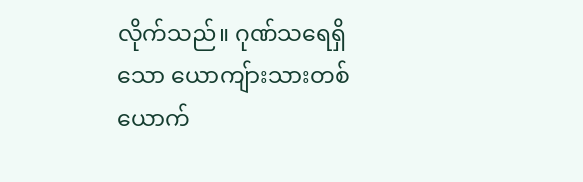လိုက်သည်။ ဂုဏ်သရေရှိသော ယောကျ်ားသားတစ်ယောက်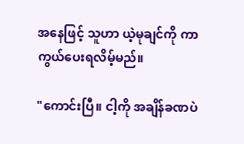အနေဖြင့် သူဟာ ယဲ့မုချင်ကို ကာကွယ်ပေးရလိမ့်မည်။

"ကောင်းပြီ။ ငါ့ကို အချိန်ခဏပဲ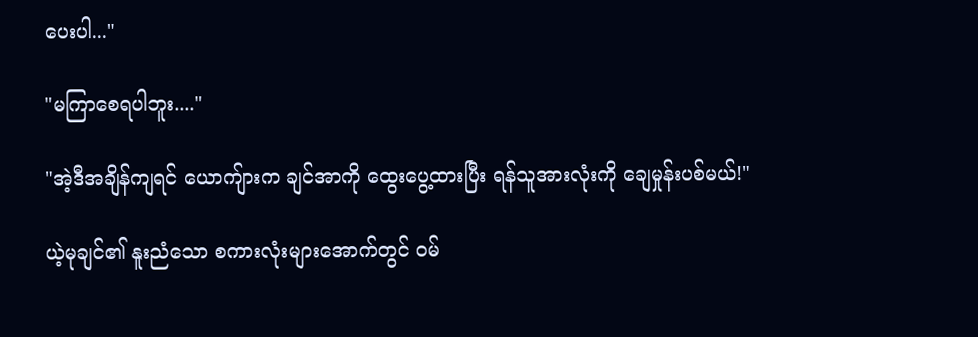ပေးပါ..."

"မကြာစေရပါဘူး...."

"အဲ့ဒီအချိန်ကျရင် ယောကျ်ားက ချင်အာကို ထွေးပွေ့ထားပြီး ရန်သူအားလုံးကို ချေမှုန်းပစ်မယ်!"

ယဲ့မုချင်၏ နူးညံသော စကားလုံးများအောက်တွင် ဝမ်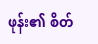ဖုန်း၏ စိတ်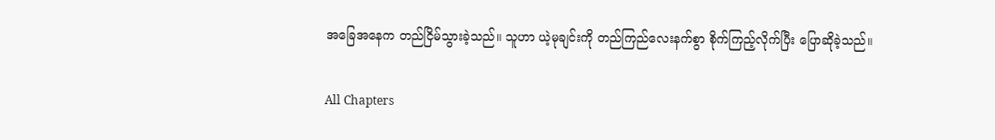အခြေအနေက တည်ငြိမ်သွားခဲ့သည်။ သူဟာ ယဲ့မုချင်းကို တည်ကြည်လေးနက်စွာ စိုက်ကြည့်လိုက်ပြီး ပြောဆိုခဲ့သည်။

All Chapters